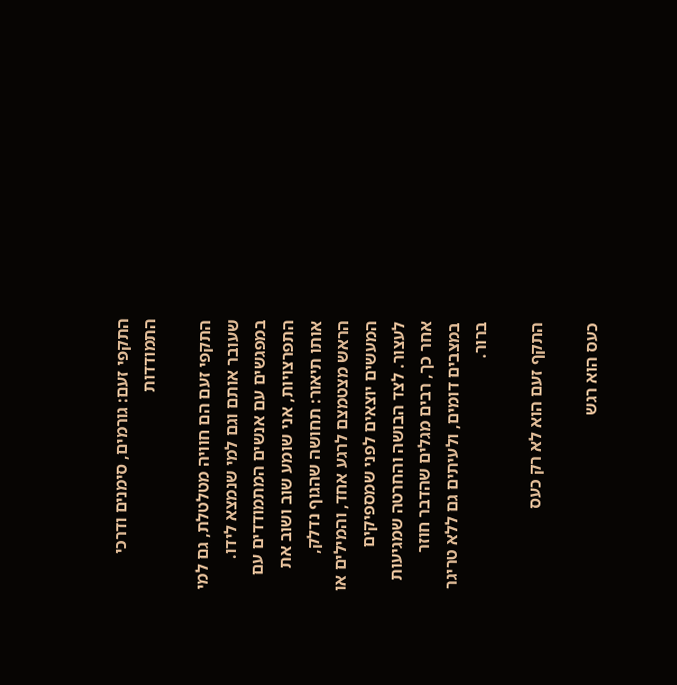התקפי זעם: גורמים, סימנים ודרכי התמודדות

התקפי זעם הם חוויה מטלטלת, גם למי שעובר אותם וגם למי שנמצא לידו. במפגשים עם אנשים המתמודדים עם התפרצויות, אני שומע שוב ושוב את אותו תיאור: תחושה שהגוף נדלק, הראש מצטמצם לרגע אחד, והמילים או המעשים יוצאים לפני שמספיקים לעצור. לצד הבושה והחרטה שמגיעות אחר כך, רבים מגלים שהדבר חוזר במצבים דומים, ולעיתים גם ללא טריגר ברור.

התקף זעם הוא לא רק כעס

כעס הוא רגש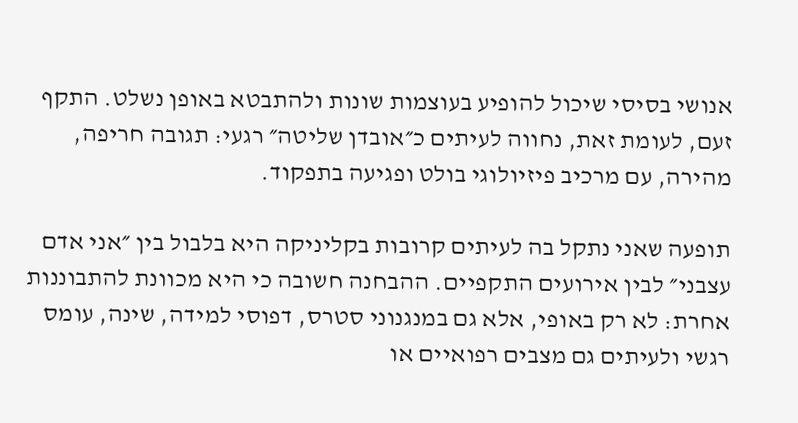אנושי בסיסי שיכול להופיע בעוצמות שונות ולהתבטא באופן נשלט. התקף זעם, לעומת זאת, נחווה לעיתים כ״אובדן שליטה״ רגעי: תגובה חריפה, מהירה, עם מרכיב פיזיולוגי בולט ופגיעה בתפקוד.

תופעה שאני נתקל בה לעיתים קרובות בקליניקה היא בלבול בין ״אני אדם עצבני״ לבין אירועים התקפיים. ההבחנה חשובה כי היא מכוונת להתבוננות אחרת: לא רק באופי, אלא גם במנגנוני סטרס, דפוסי למידה, שינה, עומס רגשי ולעיתים גם מצבים רפואיים או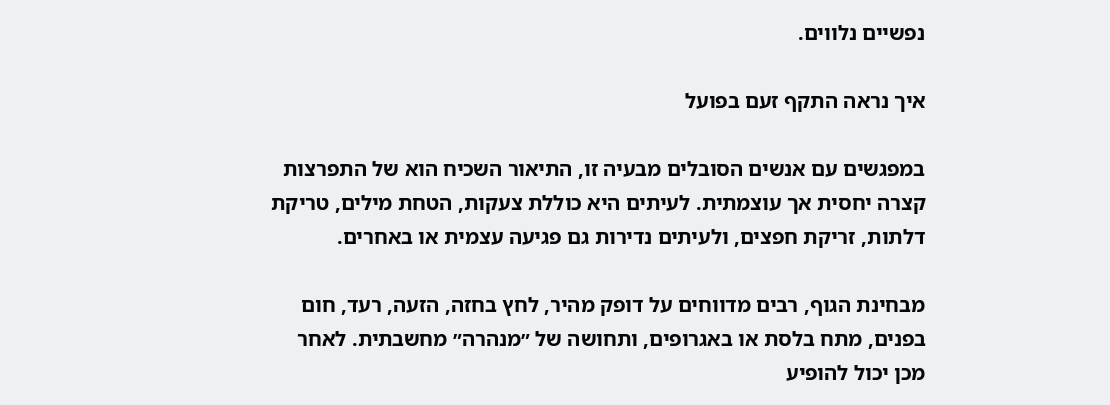נפשיים נלווים.

איך נראה התקף זעם בפועל

במפגשים עם אנשים הסובלים מבעיה זו, התיאור השכיח הוא של התפרצות קצרה יחסית אך עוצמתית. לעיתים היא כוללת צעקות, הטחת מילים, טריקת דלתות, זריקת חפצים, ולעיתים נדירות גם פגיעה עצמית או באחרים.

מבחינת הגוף, רבים מדווחים על דופק מהיר, לחץ בחזה, הזעה, רעד, חום בפנים, מתח בלסת או באגרופים, ותחושה של ״מנהרה״ מחשבתית. לאחר מכן יכול להופיע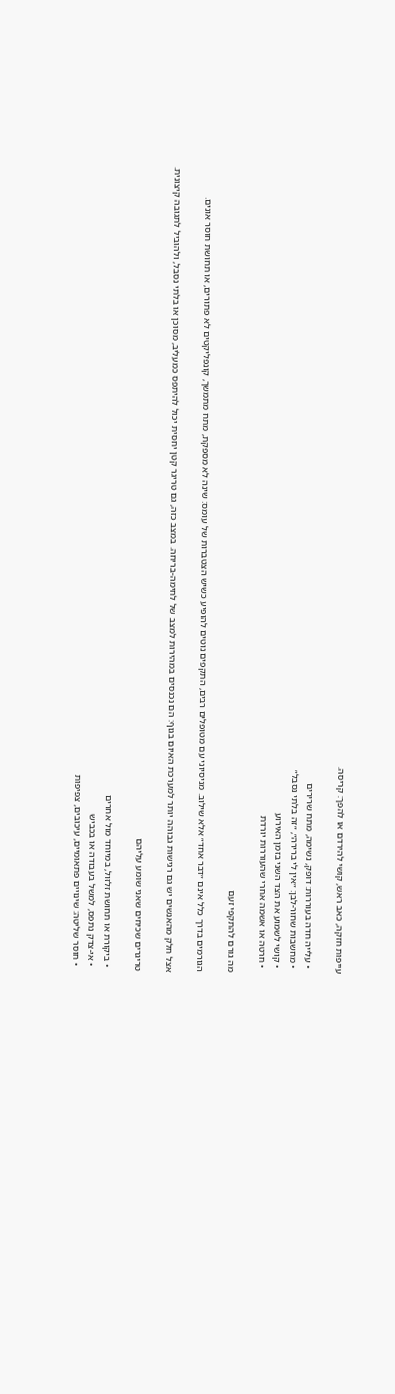עייפות חזקה, כאב ראש, קושי להירדם או להפך: קריסה.

  • עלייה חדה בעוררות: דופק, נשימה, מתח שרירים
  • מחשבות שחור-לבן: ״אין לי ברירה״, ״זה בלתי נסבל״
  • קושי לשמוע את הצד השני בזמן האירוע
  • חרטה או אשמה אחרי שהעוררות יורדת

מה גורם להתקפי זעם

הגורמים בדרך כלל אינם ״דבר אחד״ אלא שילוב. מניסיוני עם מטופלים רבים, התקפים נוטים להופיע כשיש הצטברות של עומס: שינה לא מספקת, מתח מתמשך, קונפליקטים לא פתורים, או תחושת חוסר אונים.

אצל חלק מהאנשים יש גם רגישות גבוהה יותר למערכת האיום בגוף: הם נכנסים במהירות למצב של לחימה-בריחה. במצב כזה, גם טריגר קטן יחסית יכול להיתפס כמעליב, מסוכן או בלתי נסבל, ולהוביל לתגובה קיצונית.

טריגרים שכיחים שאני שומע עליהם

  • ביקורת או תחושת זלזול, במיוחד מול אחרים
  • אי-צדק נתפס, למשל בעבודה או בכביש
  • חוסר שליטה: שינויים פתאומיים, עיכובים, צפיפות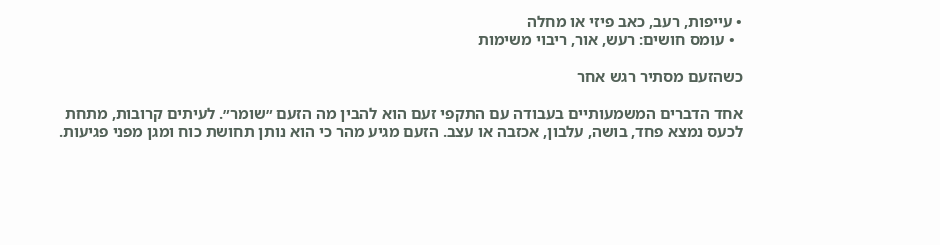• עייפות, רעב, כאב פיזי או מחלה
  • עומס חושים: רעש, אור, ריבוי משימות

כשהזעם מסתיר רגש אחר

אחד הדברים המשמעותיים בעבודה עם התקפי זעם הוא להבין מה הזעם ״שומר״. לעיתים קרובות, מתחת לכעס נמצא פחד, בושה, עלבון, אכזבה או עצב. הזעם מגיע מהר כי הוא נותן תחושת כוח ומגן מפני פגיעות.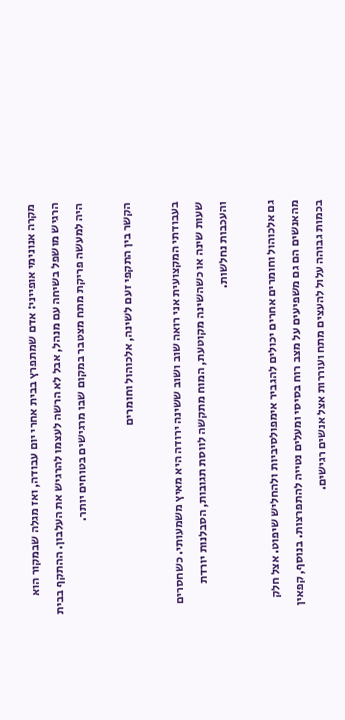מקרה אנונימי אופייני: אדם שמתפרץ בבית אחרי יום עבודה, ואז מגלה שבמקור הוא הרגיש מושפל בשיחה עם מנהל, אבל לא הרשה לעצמו להרגיש את העלבון. ההתקף בבית היה למעשה פריקת מתח מצטבר במקום שבו מרגישים בטוחים יותר.

הקשר בין התקפי זעם לשינה, אלכוהול וחומרים

בעבודתי המקצועית אני רואה שוב ושוב ששינה ירודה היא מאיץ משמעותי. כשחסרים שעות שינה או כשהשינה מקוטעת, המוח מתקשה לווסת תגובות, הסבלנות יורדת והעכבות נחלשות.

גם אלכוהול וחומרים אחרים יכולים להגביר אימפולסיביות ולהחליש שיפוט. אצל חלק מהאנשים הם גם משפיעים על מצב רוח בסיסי ומעלים נטייה להתפרצות. בנוסף, קפאין בכמות גבוהה עלול להעצים מתח ועוררות אצל אנשים רגישים.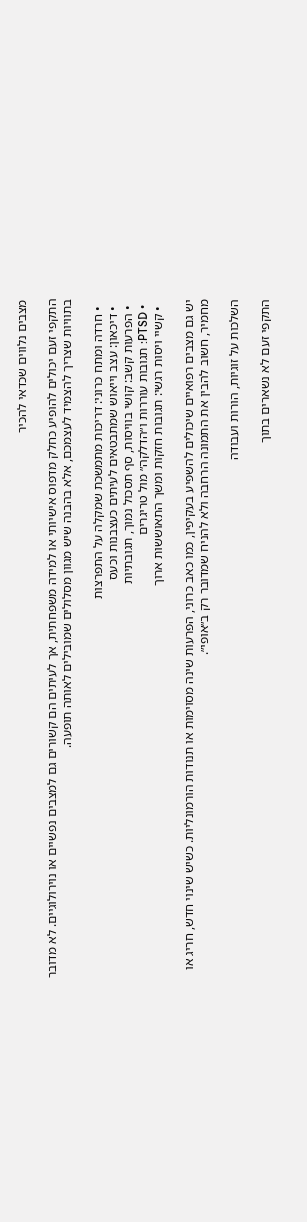מצבים נלווים שכדאי להכיר

התקפי זעם יכולים להופיע כחלק מדפוס אישיותי או למידה משפחתית, אך לעיתים הם קשורים גם למצבים נפשיים או נוירולוגיים. לא מדובר בתוויות שצריך להצמיד לעצמכם, אלא בהבנה שיש מגוון מסלולים שמובילים לאותה תופעה.

  • חרדה ומתח כרוני: דריכות מתמשכת שמקלה על התפרצות
  • דיכאון: עצב וייאוש שמתבטאים לעיתים כעצבנות וכעס
  • הפרעות קשב: קושי בוויסות, סף תסכול נמוך, תגובתיות
  • PTSD: תגובות עוררות ו״הדלקה״ מול טריגרים
  • קשיי ויסות רגשי: תגובות חזקות ומשך התאוששות ארוך

יש גם מצבים רפואיים שיכולים להשפיע בעקיפין, כמו כאב כרוני, הפרעות שינה מסוימות או תנודות הורמונליות. כשיש שינוי חדש, חריג או מחמיר, חשוב להבין את התמונה הרחבה ולא להניח שמדובר רק ב״אופי״.

השלכות על זוגיות, הורות ועבודה

התקפי זעם לא נשארים בתוך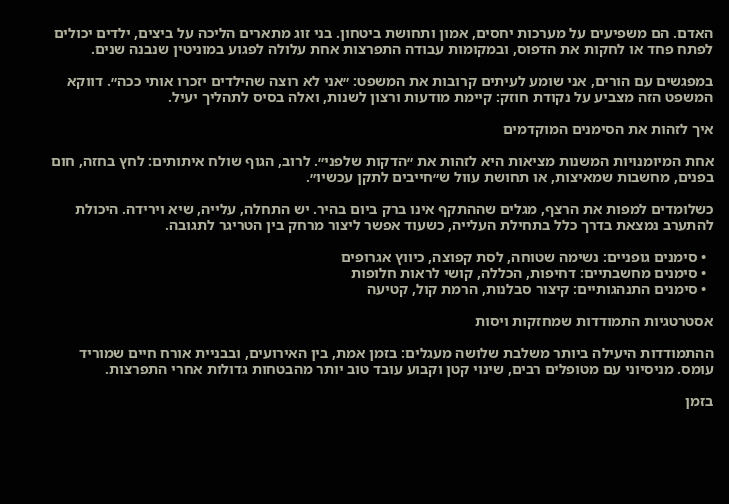האדם. הם משפיעים על מערכות יחסים, אמון ותחושת ביטחון. בני זוג מתארים הליכה על ביצים, ילדים יכולים לפתח פחד או לחקות את הדפוס, ובמקומות עבודה התפרצות אחת עלולה לפגוע במוניטין שנבנה שנים.

במפגשים עם הורים, אני שומע לעיתים קרובות את המשפט: ״אני לא רוצה שהילדים יזכרו אותי ככה״. דווקא המשפט הזה מצביע על נקודת חוזק: קיימת מודעות ורצון לשנות, ואלה בסיס לתהליך יעיל.

איך לזהות את הסימנים המוקדמים

אחת המיומנויות המשנות מציאות היא לזהות את ״הדקות שלפני״. לרוב, הגוף שולח איתותים: לחץ בחזה, חום בפנים, מחשבות שמאיצות, או תחושת עוול ש״חייבים לתקן עכשיו״.

כשלומדים למפות את הרצף, מגלים שההתקף אינו ברק ביום בהיר. יש התחלה, עלייה, שיא וירידה. היכולת להתערב נמצאת בדרך כלל בתחילת העלייה, כשעוד אפשר ליצור מרחק בין הטריגר לתגובה.

  • סימנים גופניים: נשימה שטוחה, לסת קפוצה, כיווץ אגרופים
  • סימנים מחשבתיים: דחיפות, הכללה, קושי לראות חלופות
  • סימנים התנהגותיים: קיצור סבלנות, הרמת קול, קטיעה

אסטרטגיות התמודדות שמחזקות ויסות

ההתמודדות היעילה ביותר משלבת שלושה מעגלים: בזמן אמת, בין האירועים, ובבניית אורח חיים שמוריד עומס. מניסיוני עם מטופלים רבים, שינוי קטן וקבוע עובד טוב יותר מהבטחות גדולות אחרי התפרצות.

בזמן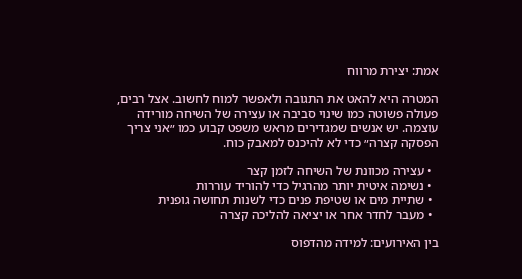אמת: יצירת מרווח

המטרה היא להאט את התגובה ולאפשר למוח לחשוב. אצל רבים, פעולה פשוטה כמו שינוי סביבה או עצירה של השיחה מורידה עוצמה. יש אנשים שמגדירים מראש משפט קבוע כמו ״אני צריך הפסקה קצרה״ כדי לא להיכנס למאבק כוח.

  • עצירה מכוונת של השיחה לזמן קצר
  • נשימה איטית יותר מהרגיל כדי להוריד עוררות
  • שתיית מים או שטיפת פנים כדי לשנות תחושה גופנית
  • מעבר לחדר אחר או יציאה להליכה קצרה

בין האירועים: למידה מהדפוס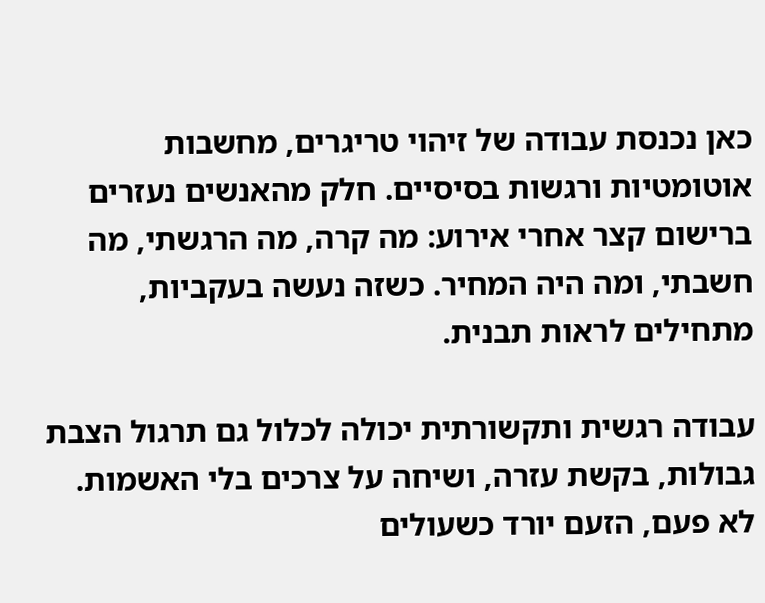כאן נכנסת עבודה של זיהוי טריגרים, מחשבות אוטומטיות ורגשות בסיסיים. חלק מהאנשים נעזרים ברישום קצר אחרי אירוע: מה קרה, מה הרגשתי, מה חשבתי, ומה היה המחיר. כשזה נעשה בעקביות, מתחילים לראות תבנית.

עבודה רגשית ותקשורתית יכולה לכלול גם תרגול הצבת גבולות, בקשת עזרה, ושיחה על צרכים בלי האשמות. לא פעם, הזעם יורד כשעולים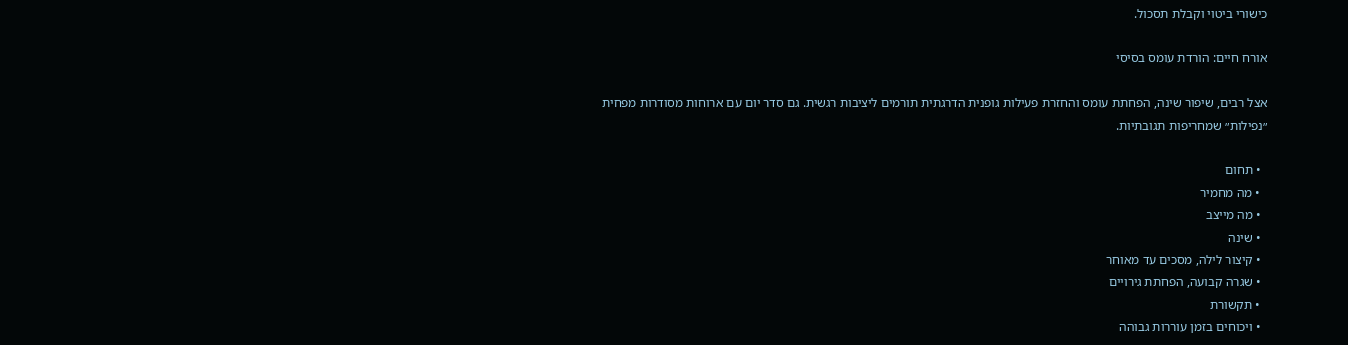כישורי ביטוי וקבלת תסכול.

אורח חיים: הורדת עומס בסיסי

אצל רבים, שיפור שינה, הפחתת עומס והחזרת פעילות גופנית הדרגתית תורמים ליציבות רגשית. גם סדר יום עם ארוחות מסודרות מפחית ״נפילות״ שמחריפות תגובתיות.

  • תחום
  • מה מחמיר
  • מה מייצב
  • שינה
  • קיצור לילה, מסכים עד מאוחר
  • שגרה קבועה, הפחתת גירויים
  • תקשורת
  • ויכוחים בזמן עוררות גבוהה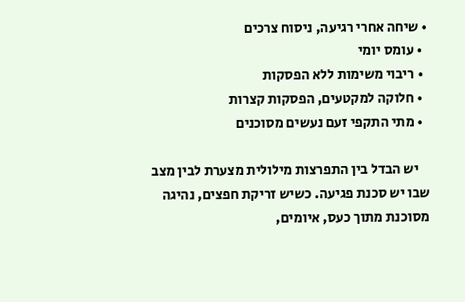• שיחה אחרי רגיעה, ניסוח צרכים
  • עומס יומי
  • ריבוי משימות ללא הפסקות
  • חלוקה למקטעים, הפסקות קצרות
  • מתי התקפי זעם נעשים מסוכנים

    יש הבדל בין התפרצות מילולית מצערת לבין מצב שבו יש סכנת פגיעה. כשיש זריקת חפצים, נהיגה מסוכנת מתוך כעס, איומים,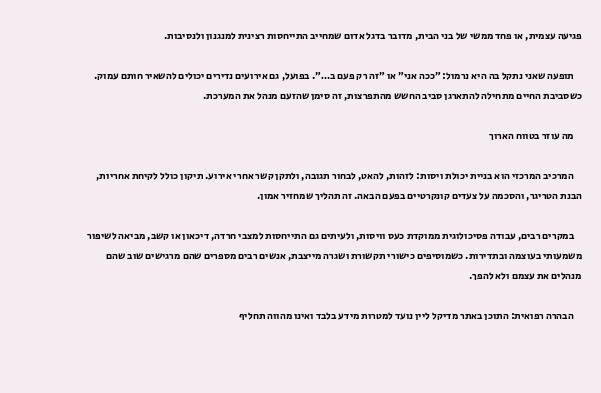פגיעה עצמית, או פחד ממשי של בני הבית, מדובר בדגל אדום שמחייב התייחסות רצינית למנגנון ולנסיבות.

    תופעה שאני נתקל בה היא נרמול: ״ככה אני״ או ״זה רק פעם ב…״. בפועל, גם אירועים נדירים יכולים להשאיר חותם עמוק. כשסביבת החיים מתחילה להתארגן סביב החשש מהתפרצות, זה סימן שהזעם מנהל את המערכת.

    מה עוזר בטווח הארוך

    המרכיב המרכזי הוא בניית יכולת ויסות: לזהות, להאט, לבחור תגובה, ולתקן קשר אחרי אירוע. תיקון כולל לקיחת אחריות, הבנת הטריגר, והסכמה על צעדים קונקרטיים בפעם הבאה. זה תהליך שמחזיר אמון.

    במקרים רבים, עבודה פסיכולוגית ממוקדת כעס וויסות, ולעיתים גם התייחסות למצבי חרדה, דיכאון או קשב, מביאה לשיפור משמעותי בעוצמה ובתדירות. כשמוסיפים כישורי תקשורת ושגרה מייצבת, אנשים רבים מספרים שהם מרגישים שוב שהם מנהלים את עצמם ולא להפך.

    הבהרה רפואית: התוכן באתר מדיקל ליין נועד למטרות מידע בלבד ואינו מהווה תחליף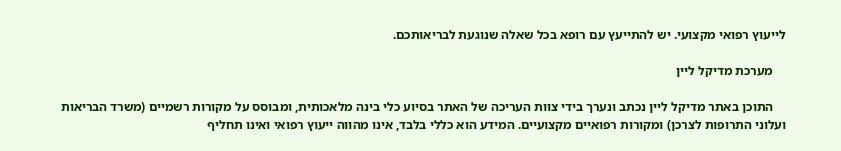לייעוץ רפואי מקצועי. יש להתייעץ עם רופא בכל שאלה שנוגעת לבריאותכם.

    מערכת מדיקל ליין

    התוכן באתר מדיקל ליין נכתב ונערך בידי צוות העריכה של האתר בסיוע כלי בינה מלאכותית, ומבוסס על מקורות רשמיים (משרד הבריאות ועלוני התרופות לצרכן) ומקורות רפואיים מקצועיים. המידע הוא כללי בלבד, אינו מהווה ייעוץ רפואי ואינו תחליף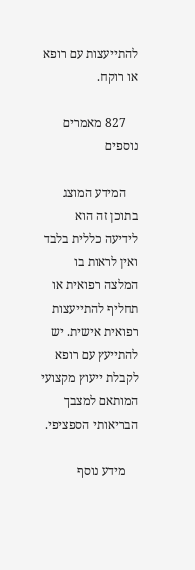להתייעצות עם רופא או רוקח.

    827 מאמרים נוספים

    המידע המוצג בתוכן זה הוא לידיעה כללית בלבד ואין לראות בו המלצה רפואית או תחליף להתייעצות רפואית אישית. יש להתייעץ עם רופא לקבלת ייעוץ מקצועי המותאם למצבך הבריאותי הספציפי.

    מידע נוסף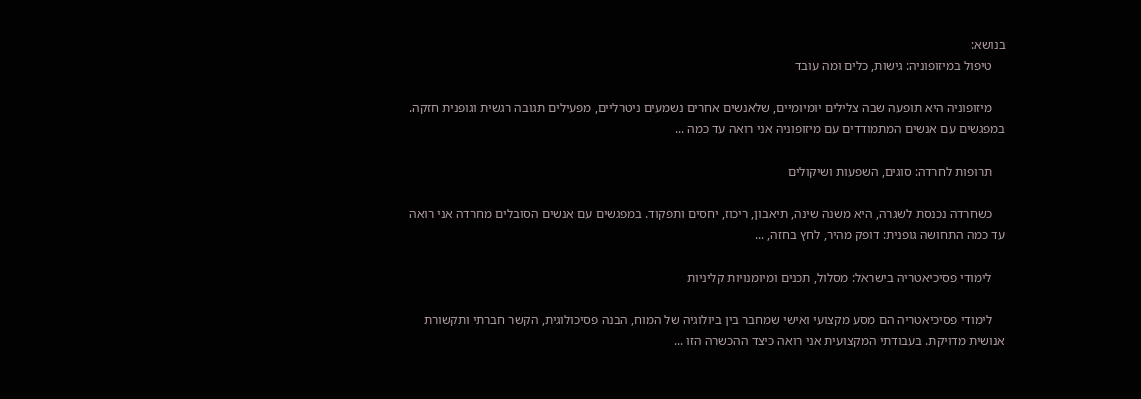בנושא:
    טיפול במיזופוניה: גישות, כלים ומה עובד

    מיזופוניה היא תופעה שבה צלילים יומיומיים, שלאנשים אחרים נשמעים ניטרליים, מפעילים תגובה רגשית וגופנית חזקה. במפגשים עם אנשים המתמודדים עם מיזופוניה אני רואה עד כמה ...

    תרופות לחרדה: סוגים, השפעות ושיקולים

    כשחרדה נכנסת לשגרה, היא משנה שינה, תיאבון, ריכוז, יחסים ותפקוד. במפגשים עם אנשים הסובלים מחרדה אני רואה עד כמה התחושה גופנית: דופק מהיר, לחץ בחזה, ...

    לימודי פסיכיאטריה בישראל: מסלול, תכנים ומיומנויות קליניות

    לימודי פסיכיאטריה הם מסע מקצועי ואישי שמחבר בין ביולוגיה של המוח, הבנה פסיכולוגית, הקשר חברתי ותקשורת אנושית מדויקת. בעבודתי המקצועית אני רואה כיצד ההכשרה הזו ...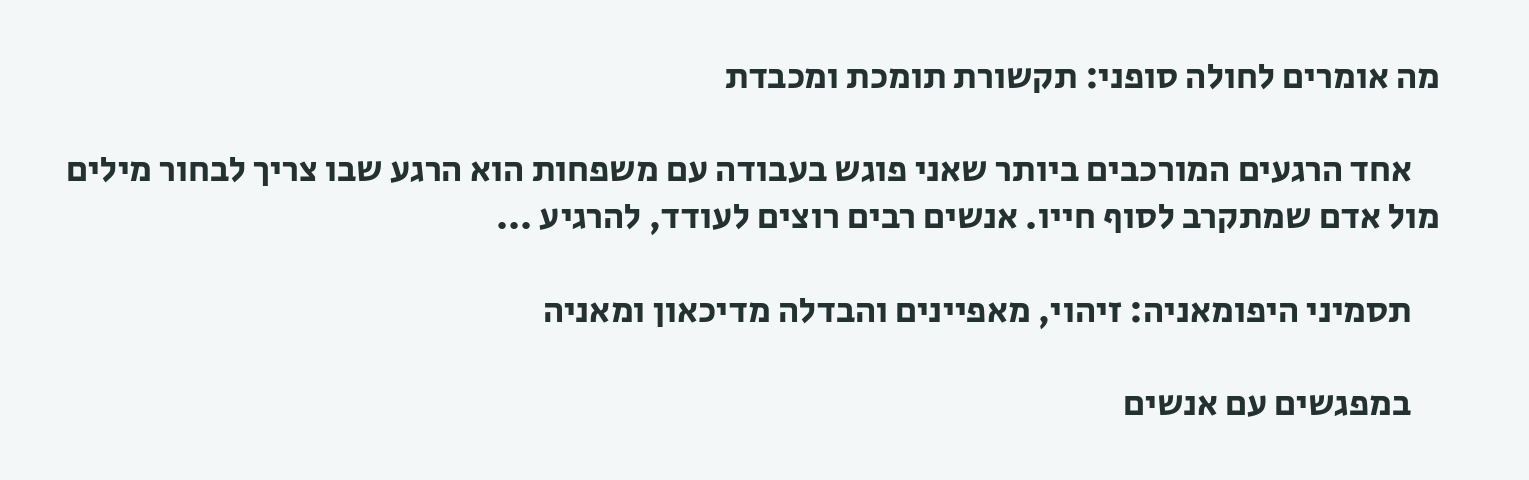מה אומרים לחולה סופני: תקשורת תומכת ומכבדת

    אחד הרגעים המורכבים ביותר שאני פוגש בעבודה עם משפחות הוא הרגע שבו צריך לבחור מילים מול אדם שמתקרב לסוף חייו. אנשים רבים רוצים לעודד, להרגיע ...

    תסמיני היפומאניה: זיהוי, מאפיינים והבדלה מדיכאון ומאניה

    במפגשים עם אנשים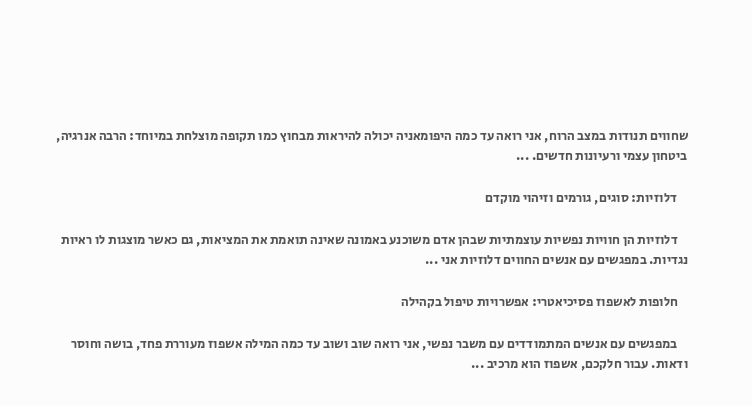שחווים תנודות במצב הרוח, אני רואה עד כמה היפומאניה יכולה להיראות מבחוץ כמו תקופה מוצלחת במיוחד: הרבה אנרגיה, ביטחון עצמי ורעיונות חדשים. ...

    דלוזיות: סוגים, גורמים וזיהוי מוקדם

    דלוזיות הן חוויות נפשיות עוצמתיות שבהן אדם משוכנע באמונה שאינה תואמת את המציאות, גם כאשר מוצגות לו ראיות נגדיות. במפגשים עם אנשים החווים דלוזיות אני ...

    חלופות לאשפוז פסיכיאטרי: אפשרויות טיפול בקהילה

    במפגשים עם אנשים המתמודדים עם משבר נפשי, אני רואה שוב ושוב עד כמה המילה אשפוז מעוררת פחד, בושה וחוסר ודאות. עבור חלקכם, אשפוז הוא מרכיב ...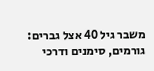משבר גיל 40 אצל גברים: גורמים, סימנים ודרכי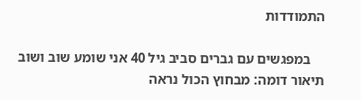התמודדות

    במפגשים עם גברים סביב גיל 40 אני שומע שוב ושוב תיאור דומה: מבחוץ הכול נראה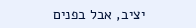יציב, אבל בפנים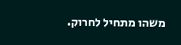משהו מתחיל לחרוק.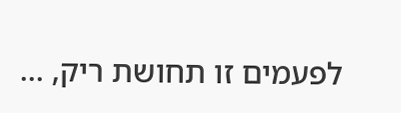לפעמים זו תחושת ריק, ...